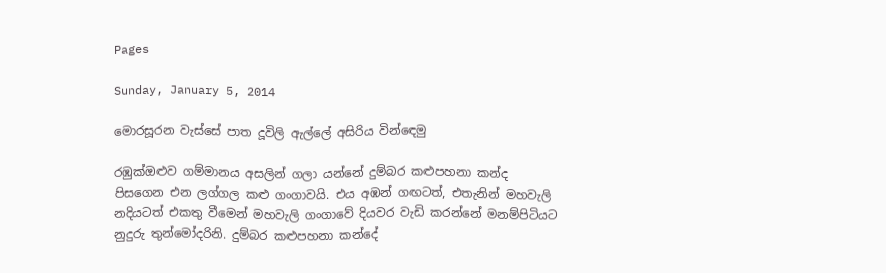Pages

Sunday, January 5, 2014

මොරසූරන වැස්‌සේ පාත දූවිලි ඇල්ලේ අසිරිය වින්ඳෙමු

රඹුක්‌ඔළුව ගම්මානය අසලින් ගලා යන්නේ දුම්බර කළුපහනා කන්ද පිසගෙන එන ලග්ගල කළු ගංගාවයි. එය අඹන් ගඟටත්, එතැනින් මහවැලි නදියටත් එකතු වීමෙන් මහවැලි ගංගාවේ දියවර වැඩි කරන්නේ මනම්පිටියට නුදුරු තුන්මෝදරිනි. දුම්බර කළුපහනා කන්දේ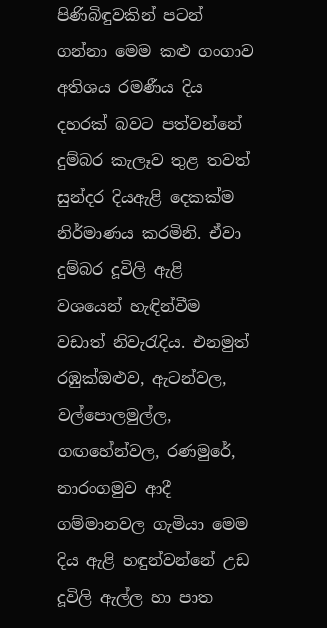පිණිබිඳුවකින් පටන් ගන්නා මෙම කළු ගංගාව අතිශය රමණීය දිය දහරක්‌ බවට පත්වන්නේ දුම්බර කැලෑව තුළ තවත් සුන්දර දියඇළි දෙකක්‌ම නිර්මාණය කරමිනි. ඒවා දුම්බර දූවිලි ඇළි වශයෙන් හැඳින්වීම වඩාත් නිවැරැදිය. එනමුත් රඹුක්‌ඔළුව, ඇටන්වල, වල්පොලමුල්ල, ගඟහේන්වල, රණමුරේ, නාරංගමුව ආදී ගම්මානවල ගැමියා මෙම දිය ඇළි හඳුන්වන්නේ උඩ දූවිලි ඇල්ල හා පාත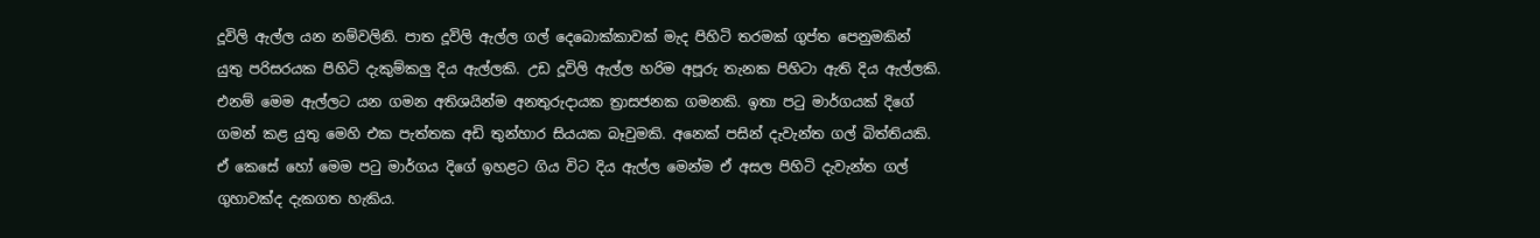දූවිලි ඇල්ල යන නම්වලිනි. පාත දූවිලි ඇල්ල ගල් දෙබොක්‌කාවක්‌ මැද පිහිටි තරමක්‌ ගුප්ත පෙනුමකින් යුතු පරිසරයක පිහිටි දැකුම්කලු දිය ඇල්ලකි. උඩ දූවිලි ඇල්ල හරිම අපූරු තැනක පිහිටා ඇති දිය ඇල්ලකි. එනම් මෙම ඇල්ලට යන ගමන අතිශයින්ම අනතුරුදායක ත්‍රාසජනක ගමනකි. ඉතා පටු මාර්ගයක්‌ දිගේ ගමන් කළ යුතු මෙහි එක පැත්තක අඩි තුන්හාර සියයක බෑවුමකි. අනෙක්‌ පසින් දැවැන්ත ගල් බිත්තියකි. ඒ කෙසේ හෝ මෙම පටු මාර්ගය දිගේ ඉහළට ගිය විට දිය ඇල්ල මෙන්ම ඒ අසල පිහිටි දැවැන්ත ගල් ගුහාවක්‌ද දැකගත හැකිය.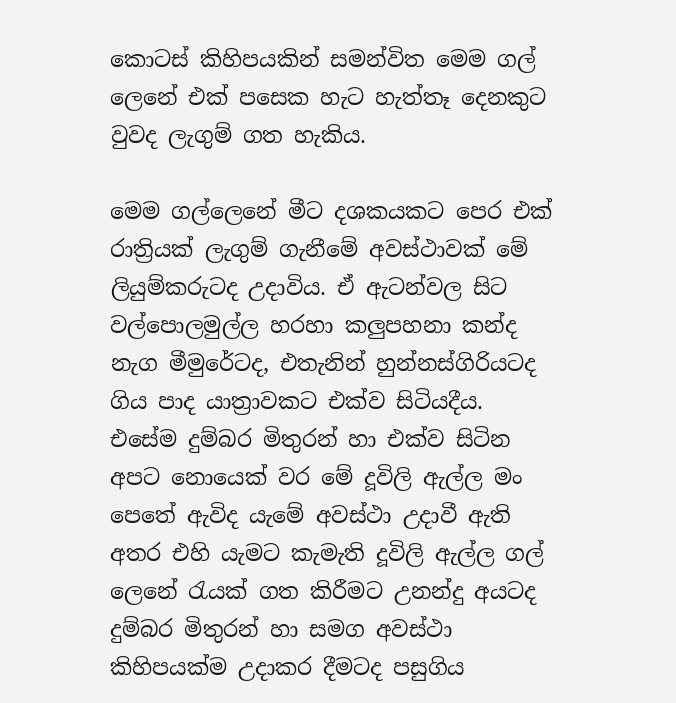කොටස්‌ කිහිපයකින් සමන්විත මෙම ගල් ලෙනේ එක්‌ පසෙක හැට හැත්තෑ දෙනකුට වුවද ලැගුම් ගත හැකිය.

මෙම ගල්ලෙනේ මීට දශකයකට පෙර එක්‌ රාත්‍රියක්‌ ලැගුම් ගැනීමේ අවස්‌ථාවක්‌ මේ ලියුම්කරුටද උදාවිය. ඒ ඇටන්වල සිට වල්පොලමුල්ල හරහා කලුපහනා කන්ද නැග මීමුරේටද, එතැනින් හුන්නස්‌ගිරියටද ගිය පාද යාත්‍රාවකට එක්‌ව සිටියදීය. එසේම දුම්බර මිතුරන් හා එක්‌ව සිටින අපට නොයෙක්‌ වර මේ දූවිලි ඇල්ල මං පෙතේ ඇවිද යැමේ අවස්‌ථා උදාවී ඇති අතර එහි යැමට කැමැති දූවිලි ඇල්ල ගල් ලෙනේ රැයක්‌ ගත කිරීමට උනන්දු අයටද දුම්බර මිතුරන් හා සමග අවස්‌ථා කිහිපයක්‌ම උදාකර දීමටද පසුගිය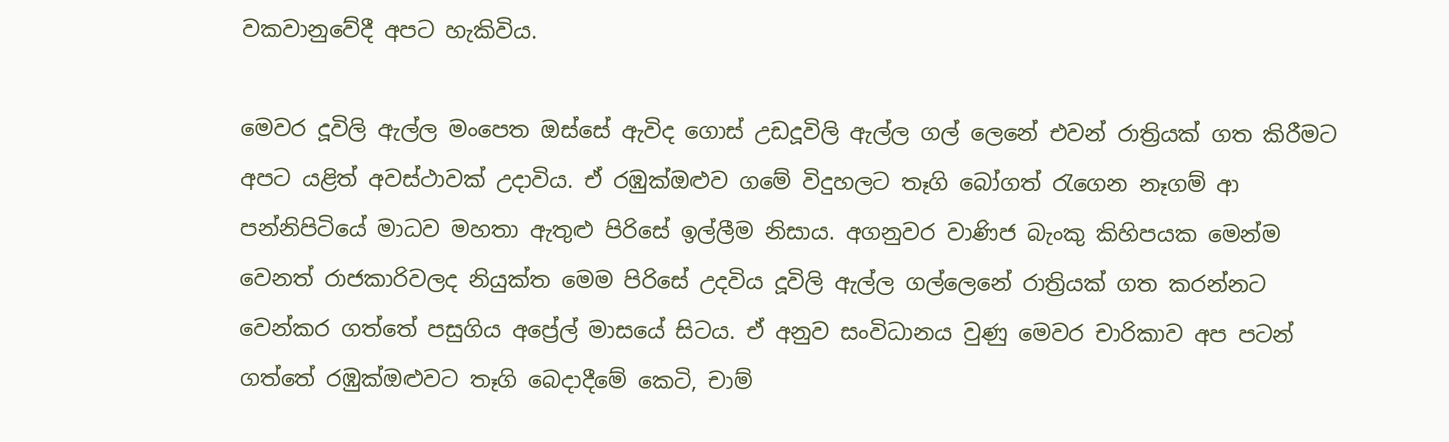වකවානුවේදී අපට හැකිවිය.

මෙවර දූවිලි ඇල්ල මංපෙත ඔස්‌සේ ඇවිද ගොස්‌ උඩදූවිලි ඇල්ල ගල් ලෙනේ එවන් රාත්‍රියක්‌ ගත කිරීමට අපට යළිත් අවස්‌ථාවක්‌ උදාවිය. ඒ රඹුක්‌ඔළුව ගමේ විදුහලට තෑගි බෝගත් රැගෙන නෑගම් ආ පන්නිපිටියේ මාධව මහතා ඇතුළු පිරිසේ ඉල්ලීම නිසාය. අගනුවර වාණිජ බැංකු කිහිපයක මෙන්ම වෙනත් රාජකාරිවලද නියුක්‌ත මෙම පිරිසේ උදවිය දූවිලි ඇල්ල ගල්ලෙනේ රාත්‍රියක්‌ ගත කරන්නට වෙන්කර ගත්තේ පසුගිය අප්‍රේල් මාසයේ සිටය. ඒ අනුව සංවිධානය වුණු මෙවර චාරිකාව අප පටන් ගත්තේ රඹුක්‌ඔළුවට තෑගි බෙදාදීමේ කෙටි, චාම්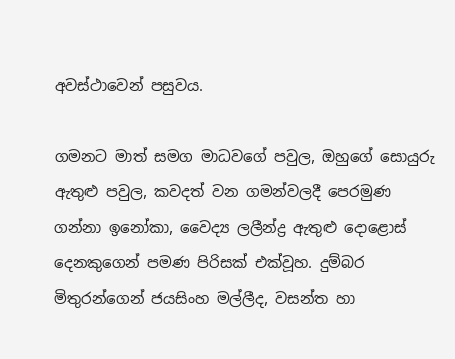අවස්‌ථාවෙන් පසුවය.

ගමනට මාත් සමග මාධවගේ පවුල, ඔහුගේ සොයුරු ඇතුළු පවුල, කවදත් වන ගමන්වලදී පෙරමුණ ගන්නා ඉනෝකා, වෛද්‍ය ලලීන්ද්‍ර ඇතුළු දොළොස්‌ දෙනකුගෙන් පමණ පිරිසක්‌ එක්‌වූහ. දුම්බර මිතුරන්ගෙන් ජයසිංහ මල්ලීද, වසන්ත හා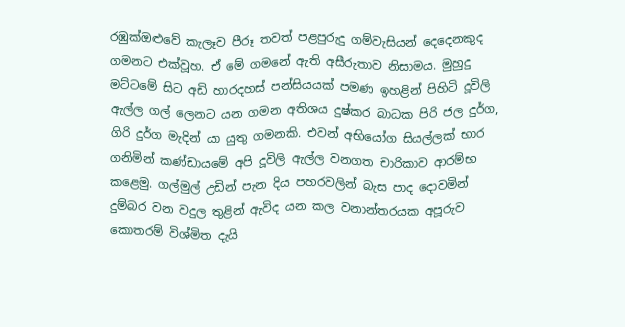රඹුක්‌ඔළුවේ කැලෑව පීරූ තවත් පළපුරුදු ගම්වැසියන් දෙදෙනකුද ගමනට එක්‌වූහ. ඒ මේ ගමනේ ඇති අසීරුතාව නිසාමය. මුහුදු මට්‌ටමේ සිට අඩි හාරදහස්‌ පන්සියයක්‌ පමණ ඉහළින් පිහිටි දූවිලි ඇල්ල ගල් ලෙනට යන ගමන අතිශය දුෂ්කර බාධක පිරි ජල දුර්ග, ගිරි දුර්ග මැදින් යා යුතු ගමනකි. එවන් අභියෝග සියල්ලක්‌ භාර ගනිමින් කණ්‌ඩායමේ අපි දූවිලි ඇල්ල වනගත චාරිකාව ආරම්භ කළෙමු. ගල්මුල් උඩින් පැන දිය පහරවලින් බැස පාද දොවමින් දුම්බර වන වදුල තුළින් ඇවිද යන කල වනාන්තරයක අපූරුව කොතරම් විශ්මිත දැයි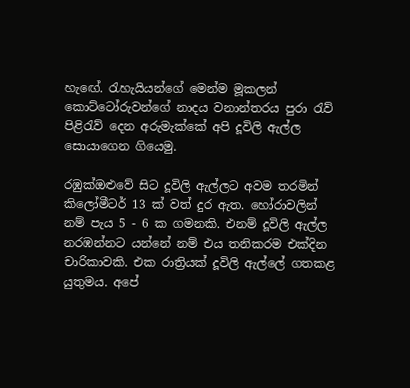හැඟේ. රැහැයියන්ගේ මෙන්ම මූකලන් කොට්‌ටෝරුවන්ගේ නාදය වනාන්තරය පුරා රැව් පිළිරැව් දෙන අරුමැක්‌කේ අපි දූවිලි ඇල්ල සොයාගෙන ගියෙමු.

රඹුක්‌ඔළුවේ සිට දූවිලි ඇල්ලට අවම තරමින් කිලෝමීටර් 13 ක්‌ වත් දුර ඇත. හෝරාවලින් නම් පැය 5 - 6 ක ගමනකි. එනම් දූවිලි ඇල්ල නරඹන්නට යන්නේ නම් එය තනිකරම එක්‌දින චාරිකාවකි. එක රාත්‍රියක්‌ දූවිලි ඇල්ලේ ගතකළ යුතුමය. අපේ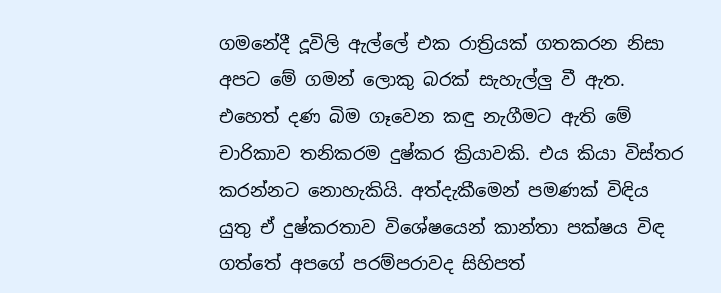ගමනේදී දූවිලි ඇල්ලේ එක රාත්‍රියක්‌ ගතකරන නිසා අපට මේ ගමන් ලොකු බරක්‌ සැහැල්ලු වී ඇත. එහෙත් දණ බිම ගෑවෙන කඳු නැගීමට ඇති මේ චාරිකාව තනිකරම දුෂ්කර ක්‍රියාවකි. එය කියා විස්‌තර කරන්නට නොහැකියි. අත්දැකීමෙන් පමණක්‌ විඳිය යුතු ඒ දුෂ්කරතාව විශේෂයෙන් කාන්තා පක්‌ෂය විඳ ගත්තේ අපගේ පරම්පරාවද සිහිපත්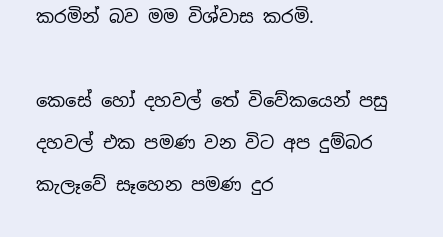කරමින් බව මම විශ්වාස කරමි.

කෙසේ හෝ දහවල් තේ විවේකයෙන් පසු දහවල් එක පමණ වන විට අප දුම්බර කැලෑවේ සෑහෙන පමණ දුර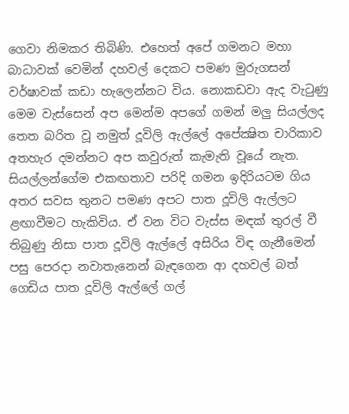ගෙවා නිමකර තිබිණි. එහෙත් අපේ ගමනට මහා බාධාවක්‌ වෙමින් දහවල් දෙකට පමණ මුරුගසන් වර්ෂාවක්‌ කඩා හැලෙන්නට විය. නොකඩවා ඇද වැටුණු මෙම වැස්‌සෙන් අප මෙන්ම අපගේ ගමන් මලු සියල්ලද තෙත බරිත වූ නමුත් දූවිලි ඇල්ලේ අපේක්‍ෂිත චාරිකාව අතහැර දමන්නට අප කවුරුත් කැමැති වූයේ නැත. සියල්ලන්ගේම එකඟතාව පරිදි ගමන ඉදිරියටම ගිය අතර සවස තුනට පමණ අපට පාත දූවිලි ඇල්ලට ළඟාවීමට හැකිවිය. ඒ වන විට වැස්‌ස මඳක්‌ තුරල් වී තිබුණු නිසා පාත දූවිලි ඇල්ලේ අසිරිය විඳ ගැනීමෙන් පසු පෙරදා නවාතැනෙන් බැඳගෙන ආ දහවල් බත් ගෙඩිය පාත දූවිලි ඇල්ලේ ගල්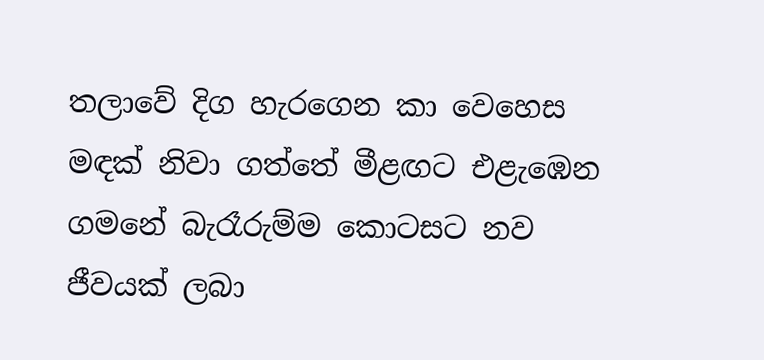තලාවේ දිග හැරගෙන කා වෙහෙස මඳක්‌ නිවා ගත්තේ මීළඟට එළැඹෙන ගමනේ බැරෑරුම්ම කොටසට නව ජීවයක්‌ ලබා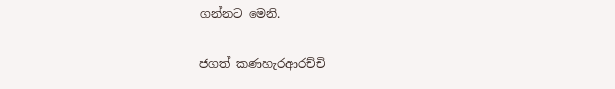ගන්නට මෙනි.

ජගත් කණහැරආරච්චි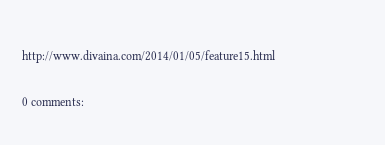http://www.divaina.com/2014/01/05/feature15.html

0 comments: